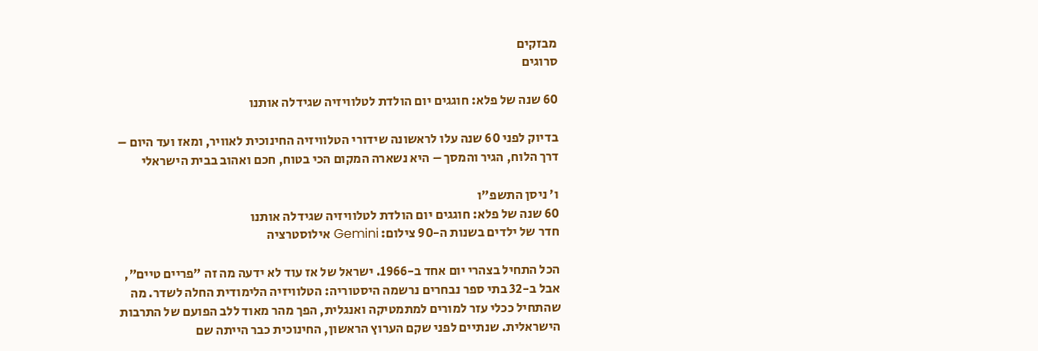מבזקים
סרוגים

60 שנה של פלא: חוגגים יום הולדת לטלוויזיה שגידלה אותנו

בדיוק לפני 60 שנה עלו לראשונה שידורי הטלוויזיה החינוכית לאוויר, ומאז ועד היום – דרך הלוח, הגיר והמסך – היא נשארה המקום הכי בטוח, חכם ואהוב בבית הישראלי

ו' ניסן התשפ"ו
60 שנה של פלא: חוגגים יום הולדת לטלוויזיה שגידלה אותנו
חדר של ילדים בשנות ה-90 צילום: Gemini אילוסטרציה

הכל התחיל בצהרי יום אחד ב-1966. ישראל של אז עוד לא ידעה מה זה "פריים טיים", אבל ב-32 בתי ספר נבחרים נרשמה היסטוריה: הטלוויזיה הלימודית החלה לשדר. מה שהתחיל ככלי עזר למורים למתמטיקה ואנגלית, הפך מהר מאוד ללב הפועם של התרבות הישראלית. שנתיים לפני שקם הערוץ הראשון, החינוכית כבר הייתה שם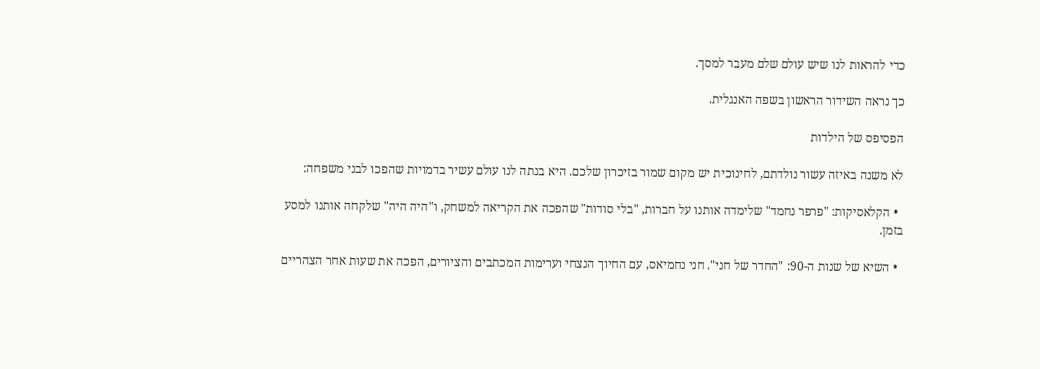כדי להראות לנו שיש עולם שלם מעבר למסך.

כך נראה השידור הראשון בשפה האנגלית.

הפסיפס של הילדות

לא משנה באיזה עשור נולדתם, לחינוכית יש מקום שמור בזיכרון שלכם. היא בנתה לנו עולם עשיר בדמויות שהפכו לבני משפחה:

  • הקלאסיקות: "פרפר נחמד" שלימדה אותנו על חברות, "בלי סודות" שהפכה את הקריאה למשחק, ו"היה היה" שלקחה אותנו למסע בזמן.

  • השיא של שנות ה-90: "החדר של חני". חני נחמיאס, עם החיוך הנצחי וערימות המכתבים והציורים, הפכה את שעות אחר הצהריים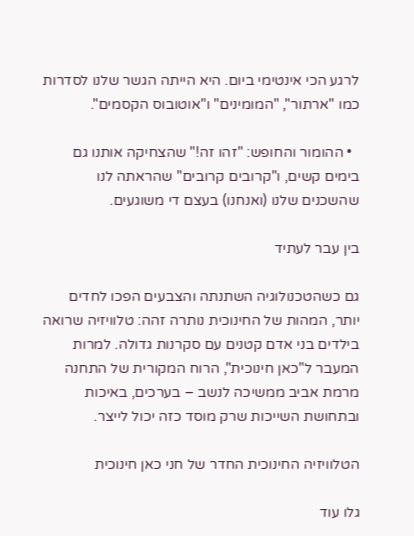לרגע הכי אינטימי ביום. היא הייתה הגשר שלנו לסדרות כמו "ארתור", "המומינים" ו"אוטובוס הקסמים".

  • ההומור והחופש: "זהו זה!" שהצחיקה אותנו גם בימים קשים, ו"קרובים קרובים" שהראתה לנו שהשכנים שלנו (ואנחנו) בעצם די משוגעים.

בין עבר לעתיד

גם כשהטכנולוגיה השתנתה והצבעים הפכו לחדים יותר, המהות של החינוכית נותרה זהה: טלוויזיה שרואה בילדים בני אדם קטנים עם סקרנות גדולה. למרות המעבר ל"כאן חינוכית", הרוח המקורית של התחנה מרמת אביב ממשיכה לנשב – בערכים, באיכות ובתחושת השייכות שרק מוסד כזה יכול לייצר.

הטלוויזיה החינוכית החדר של חני כאן חינוכית

גלו עוד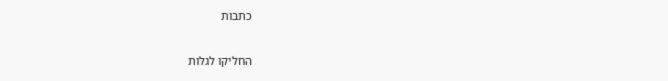כתבות

החליקו לגלות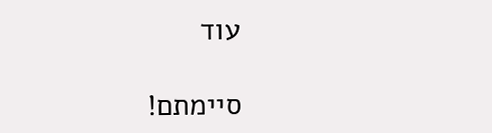עוד

סיימתם!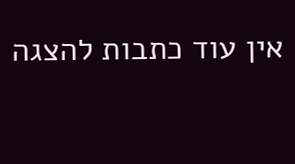אין עוד כתבות להצגה